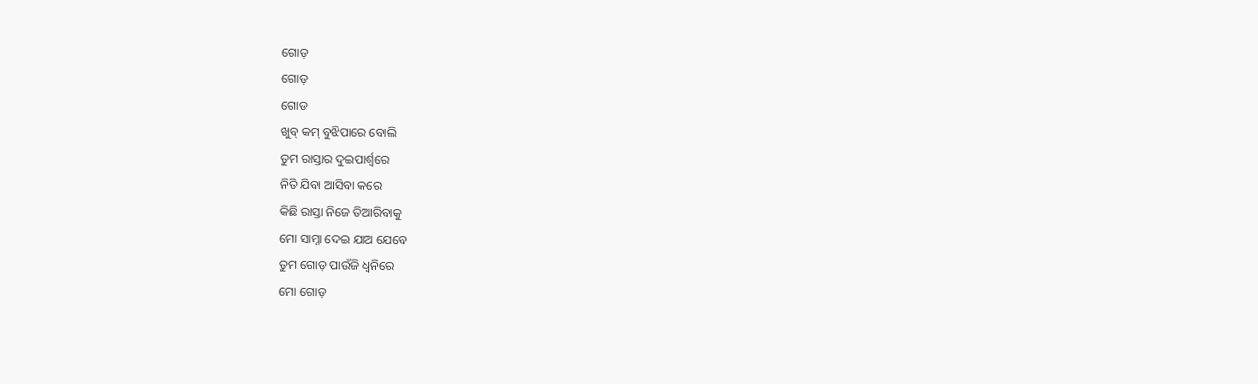ଗୋଡ଼
ଗୋଡ଼
ଗୋଡ
ଖୁବ୍ କମ୍ ବୁଝିପାରେ ବୋଲି
ତୁମ ରାସ୍ତାର ଦୁଇପାର୍ଶ୍ବରେ
ନିତି ଯିବା ଆସିବା କରେ
କିଛି ରାସ୍ତା ନିଜେ ତିଆରିବାକୁ
ମୋ ସାମ୍ନା ଦେଇ ଯାଅ ଯେବେ
ତୁମ ଗୋଡ଼ ପାଉଁଜି ଧ୍ବନିରେ
ମୋ ଗୋଡ଼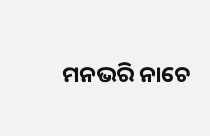ମନଭରି ନାଚେ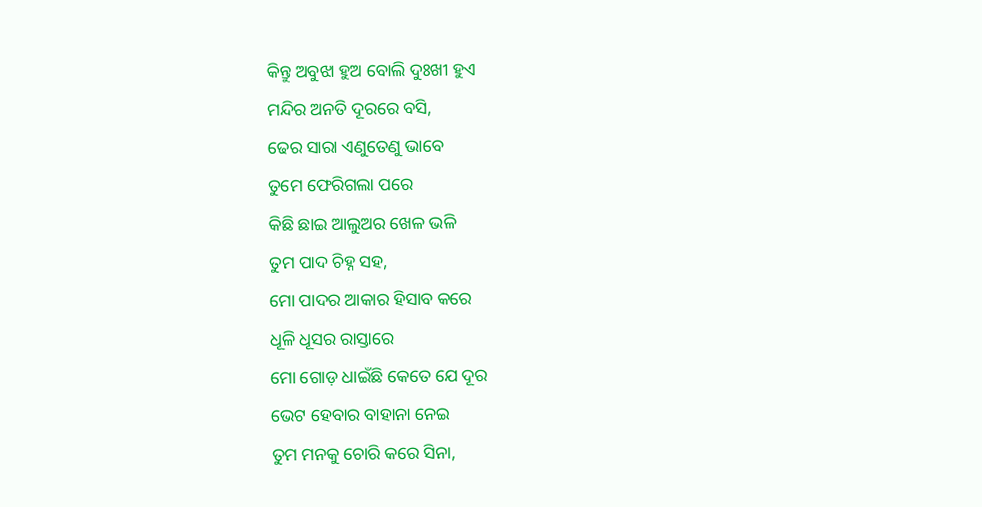କିନ୍ତୁ ଅବୁଝା ହୁଅ ବୋଲି ଦୁଃଖୀ ହୁଏ
ମନ୍ଦିର ଅନତି ଦୂରରେ ବସି,
ଢେର ସାରା ଏଣୁତେଣୁ ଭାବେ
ତୁମେ ଫେରିଗଲା ପରେ
କିଛି ଛାଇ ଆଲୁଅର ଖେଳ ଭଳି
ତୁମ ପାଦ ଚିହ୍ନ ସହ,
ମୋ ପାଦର ଆକାର ହିସାବ କରେ
ଧୂଳି ଧୂସର ରାସ୍ତାରେ
ମୋ ଗୋଡ଼ ଧାଇଁଛି କେତେ ଯେ ଦୂର
ଭେଟ ହେବାର ବାହାନା ନେଇ
ତୁମ ମନକୁ ଚୋରି କରେ ସିନା,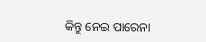କିନ୍ତୁ ନେଇ ପାରେନା